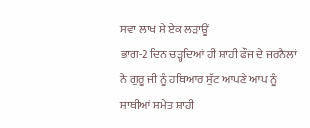ਸਵਾ ਲਾਖ ਸੇ ਏਕ ਲੜਾਊਂ
ਭਾਗ-2 ਦਿਨ ਚੜ੍ਹਦਿਆਂ ਹੀ ਸ਼ਾਹੀ ਫੌਜ ਦੇ ਜਰਨੈਲਾਂ ਨੇ ਗੁਰੂ ਜੀ ਨੂੰ ਹਥਿਆਰ ਸੁੱਟ ਆਪਣੇ ਆਪ ਨੂੰ ਸਾਥੀਆਂ ਸਮੇਤ ਸ਼ਾਹੀ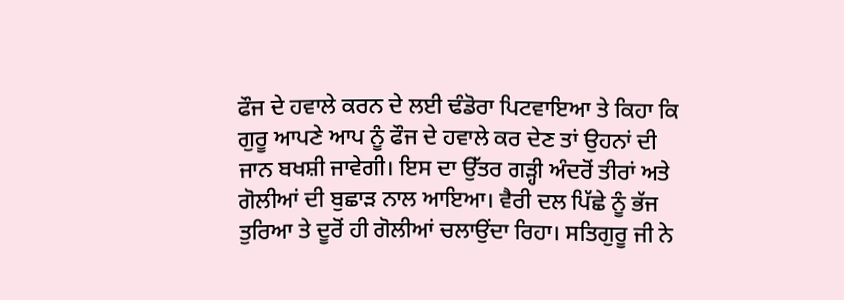ਫੌਜ ਦੇ ਹਵਾਲੇ ਕਰਨ ਦੇ ਲਈ ਢੰਡੋਰਾ ਪਿਟਵਾਇਆ ਤੇ ਕਿਹਾ ਕਿ ਗੁਰੂ ਆਪਣੇ ਆਪ ਨੂੰ ਫੌਜ ਦੇ ਹਵਾਲੇ ਕਰ ਦੇਣ ਤਾਂ ਉਹਨਾਂ ਦੀ ਜਾਨ ਬਖਸ਼ੀ ਜਾਵੇਗੀ। ਇਸ ਦਾ ਉੱਤਰ ਗੜ੍ਹੀ ਅੰਦਰੋਂ ਤੀਰਾਂ ਅਤੇ ਗੋਲੀਆਂ ਦੀ ਬੁਛਾੜ ਨਾਲ ਆਇਆ। ਵੈਰੀ ਦਲ ਪਿੱਛੇ ਨੂੰ ਭੱਜ ਤੁਰਿਆ ਤੇ ਦੂਰੋਂ ਹੀ ਗੋਲੀਆਂ ਚਲਾਉਂਦਾ ਰਿਹਾ। ਸਤਿਗੁਰੂ ਜੀ ਨੇ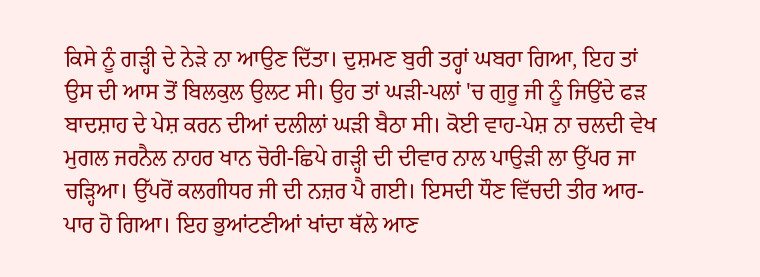ਕਿਸੇ ਨੂੰ ਗੜ੍ਹੀ ਦੇ ਨੇੜੇ ਨਾ ਆਉਣ ਦਿੱਤਾ। ਦੁਸ਼ਮਣ ਬੁਰੀ ਤਰ੍ਹਾਂ ਘਬਰਾ ਗਿਆ, ਇਹ ਤਾਂ ਉਸ ਦੀ ਆਸ ਤੋਂ ਬਿਲਕੁਲ ਉਲਟ ਸੀ। ਉਹ ਤਾਂ ਘੜੀ-ਪਲਾਂ 'ਚ ਗੁਰੂ ਜੀ ਨੂੰ ਜਿਉਂਦੇ ਫੜ ਬਾਦਸ਼ਾਹ ਦੇ ਪੇਸ਼ ਕਰਨ ਦੀਆਂ ਦਲੀਲਾਂ ਘੜੀ ਬੈਠਾ ਸੀ। ਕੋਈ ਵਾਹ-ਪੇਸ਼ ਨਾ ਚਲਦੀ ਵੇਖ ਮੁਗਲ ਜਰਨੈਲ ਨਾਹਰ ਖਾਨ ਚੋਰੀ-ਛਿਪੇ ਗੜ੍ਹੀ ਦੀ ਦੀਵਾਰ ਨਾਲ ਪਾਉੜੀ ਲਾ ਉੱਪਰ ਜਾ ਚੜ੍ਹਿਆ। ਉੱਪਰੋਂ ਕਲਗੀਧਰ ਜੀ ਦੀ ਨਜ਼ਰ ਪੈ ਗਈ। ਇਸਦੀ ਧੌਣ ਵਿੱਚਦੀ ਤੀਰ ਆਰ-ਪਾਰ ਹੋ ਗਿਆ। ਇਹ ਭੁਆਂਟਣੀਆਂ ਖਾਂਦਾ ਥੱਲੇ ਆਣ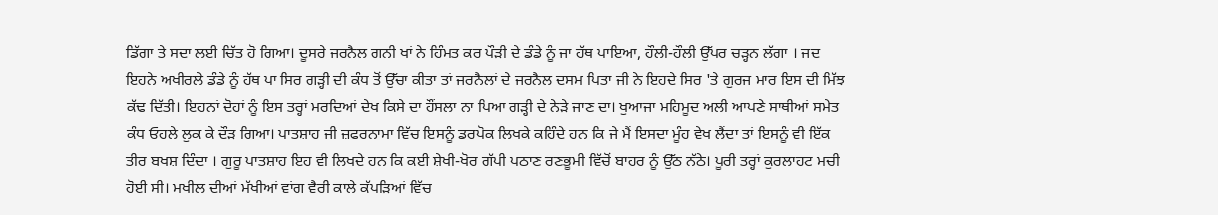ਡਿੱਗਾ ਤੇ ਸਦਾ ਲਈ ਚਿੱਤ ਹੋ ਗਿਆ। ਦੂਸਰੇ ਜਰਨੈਲ ਗਨੀ ਖਾਂ ਨੇ ਹਿੰਮਤ ਕਰ ਪੌੜੀ ਦੇ ਡੰਡੇ ਨੂੰ ਜਾ ਹੱਥ ਪਾਇਆ, ਹੌਲੀ-ਹੌਲੀ ਉੱਪਰ ਚੜ੍ਹਨ ਲੱਗਾ । ਜਦ ਇਹਨੇ ਅਖੀਰਲੇ ਡੰਡੇ ਨੂੰ ਹੱਥ ਪਾ ਸਿਰ ਗੜ੍ਹੀ ਦੀ ਕੰਧ ਤੋਂ ਉੱਚਾ ਕੀਤਾ ਤਾਂ ਜਰਨੈਲਾਂ ਦੇ ਜਰਨੈਲ ਦਸਮ ਪਿਤਾ ਜੀ ਨੇ ਇਹਦੇ ਸਿਰ 'ਤੇ ਗੁਰਜ ਮਾਰ ਇਸ ਦੀ ਮਿੱਝ ਕੱਢ ਦਿੱਤੀ। ਇਹਨਾਂ ਦੋਹਾਂ ਨੂੰ ਇਸ ਤਰ੍ਹਾਂ ਮਰਦਿਆਂ ਦੇਖ ਕਿਸੇ ਦਾ ਹੌਂਸਲਾ ਨਾ ਪਿਆ ਗੜ੍ਹੀ ਦੇ ਨੇੜੇ ਜਾਣ ਦਾ। ਖੁਆਜਾ ਮਹਿਮੂਦ ਅਲੀ ਆਪਣੇ ਸਾਥੀਆਂ ਸਮੇਤ ਕੰਧ ਓਹਲੇ ਲੁਕ ਕੇ ਦੌੜ ਗਿਆ। ਪਾਤਸ਼ਾਹ ਜੀ ਜ਼ਫਰਨਾਮਾ ਵਿੱਚ ਇਸਨੂੰ ਡਰਪੋਕ ਲਿਖਕੇ ਕਹਿੰਦੇ ਹਨ ਕਿ ਜੇ ਮੈਂ ਇਸਦਾ ਮੂੰਹ ਵੇਖ ਲੈਂਦਾ ਤਾਂ ਇਸਨੂੰ ਵੀ ਇੱਕ ਤੀਰ ਬਖਸ਼ ਦਿੰਦਾ । ਗੁਰੂ ਪਾਤਸ਼ਾਹ ਇਹ ਵੀ ਲਿਖਦੇ ਹਨ ਕਿ ਕਈ ਸ਼ੇਖੀ-ਖੋਰ ਗੱਪੀ ਪਠਾਣ ਰਣਭੂਮੀ ਵਿੱਚੋਂ ਬਾਹਰ ਨੂੰ ਉੱਠ ਨੱਠੇ। ਪੂਰੀ ਤਰ੍ਹਾਂ ਕੁਰਲਾਹਟ ਮਚੀ ਹੋਈ ਸੀ। ਮਖੀਲ ਦੀਆਂ ਮੱਖੀਆਂ ਵਾਂਗ ਵੈਰੀ ਕਾਲੇ ਕੱਪੜਿਆਂ ਵਿੱਚ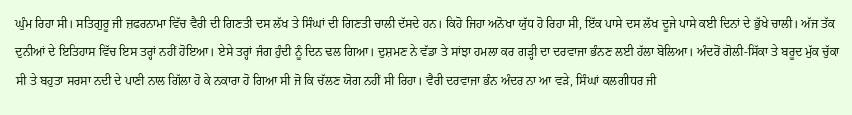ਘੁੰਮ ਰਿਹਾ ਸੀ। ਸਤਿਗੁਰੂ ਜੀ ਜ਼ਫਰਨਾਮਾ ਵਿੱਚ ਵੈਰੀ ਦੀ ਗਿਣਤੀ ਦਸ ਲੱਖ ਤੇ ਸਿੰਘਾਂ ਦੀ ਗਿਣਤੀ ਚਾਲੀ ਦੱਸਦੇ ਹਨ। ਕਿਹੋ ਜਿਹਾ ਅਨੋਖਾ ਯੁੱਧ ਹੋ ਰਿਹਾ ਸੀ, ਇੱਕ ਪਾਸੇ ਦਸ ਲੱਖ ਦੂਜੇ ਪਾਸੇ ਕਈ ਦਿਨਾਂ ਦੇ ਭੁੱਖੇ ਚਾਲੀ। ਅੱਜ ਤੱਕ ਦੁਨੀਆਂ ਦੇ ਇਤਿਹਾਸ ਵਿੱਚ ਇਸ ਤਰ੍ਹਾਂ ਨਹੀਂ ਹੋਇਆ। ਏਸੇ ਤਰ੍ਹਾਂ ਜੰਗ ਹੁੰਦੀ ਨੂੰ ਦਿਨ ਢਲ ਗਿਆ। ਦੁਸ਼ਮਣ ਨੇ ਵੱਡਾ ਤੇ ਸਾਂਝਾ ਹਮਲਾ ਕਰ ਗੜ੍ਹੀ ਦਾ ਦਰਵਾਜਾ ਭੰਨਣ ਲਈ ਹੱਲਾ ਬੋਲਿਆ। ਅੰਦਰੋਂ ਗੋਲੀ-ਸਿੱਕਾ ਤੇ ਬਰੂਦ ਮੁੱਕ ਚੁੱਕਾ ਸੀ ਤੇ ਬਹੁਤਾ ਸਰਸਾ ਨਦੀ ਦੇ ਪਾਣੀ ਨਾਲ ਗਿੱਲਾ ਹੋ ਕੇ ਨਕਾਰਾ ਹੋ ਗਿਆ ਸੀ ਜੋ ਕਿ ਚੱਲਣ ਯੋਗ ਨਹੀਂ ਸੀ ਰਿਹਾ। ਵੈਰੀ ਦਰਵਾਜਾ ਭੰਨ ਅੰਦਰ ਨਾ ਆ ਵੜੇ, ਸਿੰਘਾਂ ਕਲਗੀਧਰ ਜੀ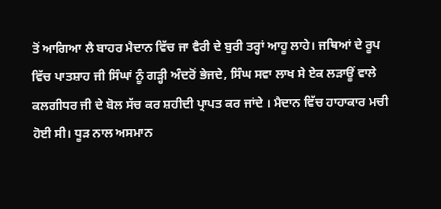ਤੋਂ ਆਗਿਆ ਲੈ ਬਾਹਰ ਮੈਦਾਨ ਵਿੱਚ ਜਾ ਵੈਰੀ ਦੇ ਬੁਰੀ ਤਰ੍ਹਾਂ ਆਹੂ ਲਾਹੇ। ਜਥਿਆਂ ਦੇ ਰੂਪ ਵਿੱਚ ਪਾਤਸ਼ਾਹ ਜੀ ਸਿੰਘਾਂ ਨੂੰ ਗੜ੍ਹੀ ਅੰਦਰੋਂ ਭੇਜਦੇ, ਸਿੰਘ ਸਵਾ ਲਾਖ ਸੇ ਏਕ ਲੜਾਊਂ ਵਾਲੇ ਕਲਗੀਧਰ ਜੀ ਦੇ ਬੋਲ ਸੱਚ ਕਰ ਸ਼ਹੀਦੀ ਪ੍ਰਾਪਤ ਕਰ ਜਾਂਦੇ । ਮੈਦਾਨ ਵਿੱਚ ਹਾਹਾਕਾਰ ਮਚੀ ਹੋਈ ਸੀ। ਧੂੜ ਨਾਲ ਅਸਮਾਨ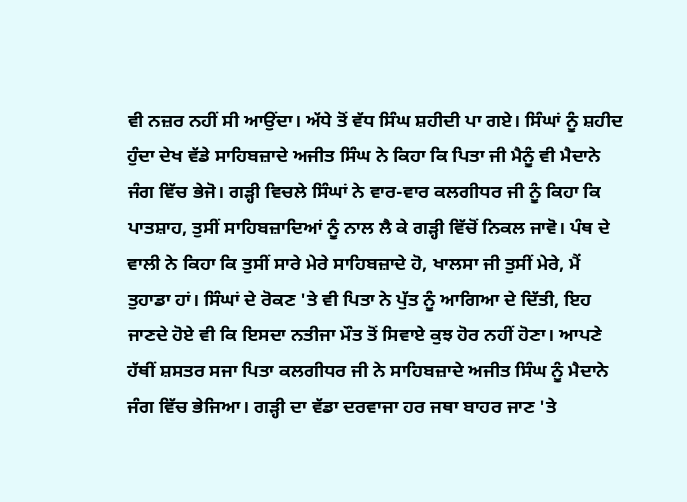ਵੀ ਨਜ਼ਰ ਨਹੀਂ ਸੀ ਆਉਂਦਾ। ਅੱਧੇ ਤੋਂ ਵੱਧ ਸਿੰਘ ਸ਼ਹੀਦੀ ਪਾ ਗਏ। ਸਿੰਘਾਂ ਨੂੰ ਸ਼ਹੀਦ ਹੁੰਦਾ ਦੇਖ ਵੱਡੇ ਸਾਹਿਬਜ਼ਾਦੇ ਅਜੀਤ ਸਿੰਘ ਨੇ ਕਿਹਾ ਕਿ ਪਿਤਾ ਜੀ ਮੈਨੂੰ ਵੀ ਮੈਦਾਨੇ ਜੰਗ ਵਿੱਚ ਭੇਜੋ। ਗੜ੍ਹੀ ਵਿਚਲੇ ਸਿੰਘਾਂ ਨੇ ਵਾਰ-ਵਾਰ ਕਲਗੀਧਰ ਜੀ ਨੂੰ ਕਿਹਾ ਕਿ ਪਾਤਸ਼ਾਹ, ਤੁਸੀਂ ਸਾਹਿਬਜ਼ਾਦਿਆਂ ਨੂੰ ਨਾਲ ਲੈ ਕੇ ਗੜ੍ਹੀ ਵਿੱਚੋਂ ਨਿਕਲ ਜਾਵੋ। ਪੰਥ ਦੇ ਵਾਲੀ ਨੇ ਕਿਹਾ ਕਿ ਤੁਸੀਂ ਸਾਰੇ ਮੇਰੇ ਸਾਹਿਬਜ਼ਾਦੇ ਹੋ, ਖਾਲਸਾ ਜੀ ਤੁਸੀਂ ਮੇਰੇ, ਮੈਂ ਤੁਹਾਡਾ ਹਾਂ। ਸਿੰਘਾਂ ਦੇ ਰੋਕਣ 'ਤੇ ਵੀ ਪਿਤਾ ਨੇ ਪੁੱਤ ਨੂੰ ਆਗਿਆ ਦੇ ਦਿੱਤੀ, ਇਹ ਜਾਣਦੇ ਹੋਏ ਵੀ ਕਿ ਇਸਦਾ ਨਤੀਜਾ ਮੌਤ ਤੋਂ ਸਿਵਾਏ ਕੁਝ ਹੋਰ ਨਹੀਂ ਹੋਣਾ। ਆਪਣੇ ਹੱਥੀਂ ਸ਼ਸਤਰ ਸਜਾ ਪਿਤਾ ਕਲਗੀਧਰ ਜੀ ਨੇ ਸਾਹਿਬਜ਼ਾਦੇ ਅਜੀਤ ਸਿੰਘ ਨੂੰ ਮੈਦਾਨੇ ਜੰਗ ਵਿੱਚ ਭੇਜਿਆ। ਗੜ੍ਹੀ ਦਾ ਵੱਡਾ ਦਰਵਾਜਾ ਹਰ ਜਥਾ ਬਾਹਰ ਜਾਣ 'ਤੇ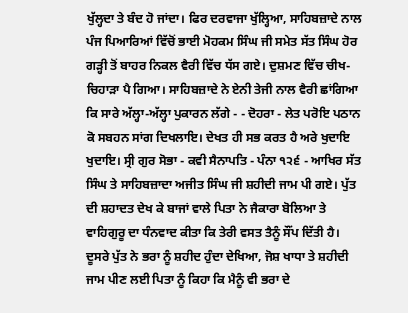ਖੁੱਲ੍ਹਦਾ ਤੇ ਬੰਦ ਹੋ ਜਾਂਦਾ। ਫਿਰ ਦਰਵਾਜਾ ਖੁੱਲ੍ਹਿਆ, ਸਾਹਿਬਜ਼ਾਦੇ ਨਾਲ ਪੰਜ ਪਿਆਰਿਆਂ ਵਿੱਚੋਂ ਭਾਈ ਮੋਹਕਮ ਸਿੰਘ ਜੀ ਸਮੇਤ ਸੱਤ ਸਿੰਘ ਹੋਰ ਗੜ੍ਹੀ ਤੋਂ ਬਾਹਰ ਨਿਕਲ ਵੈਰੀ ਵਿੱਚ ਧੱਸ ਗਏ। ਦੁਸ਼ਮਣ ਵਿੱਚ ਚੀਖ-ਚਿਹਾੜਾ ਪੈ ਗਿਆ। ਸਾਹਿਬਜ਼ਾਦੇ ਨੇ ਏਨੀ ਤੇਜੀ ਨਾਲ ਵੈਰੀ ਛਾਂਗਿਆ ਕਿ ਸਾਰੇ ਅੱਲ੍ਹਾ-ਅੱਲ੍ਹਾ ਪੁਕਾਰਨ ਲੱਗੇ - - ਦੋਹਰਾ - ਲੇਤ ਪਰੋਇ ਪਠਾਨ ਕੋ ਸਬਹਨ ਸਾਂਗ ਦਿਖਲਾਇ। ਦੇਖਤ ਹੀ ਸਭ ਕਰਤ ਹੈ ਅਰੇ ਖੁਦਾਇ ਖੁਦਾਇ। ਸ੍ਰੀ ਗੁਰ ਸੋਭਾ - ਕਵੀ ਸੈਨਾਪਤਿ - ਪੰਨਾ ੧੨੬ - ਆਖਿਰ ਸੱਤ ਸਿੰਘ ਤੇ ਸਾਹਿਬਜ਼ਾਦਾ ਅਜੀਤ ਸਿੰਘ ਜੀ ਸ਼ਹੀਦੀ ਜਾਮ ਪੀ ਗਏ। ਪੁੱਤ ਦੀ ਸ਼ਹਾਦਤ ਦੇਖ ਕੇ ਬਾਜਾਂ ਵਾਲੇ ਪਿਤਾ ਨੇ ਜੈਕਾਰਾ ਬੋਲਿਆ ਤੇ ਵਾਹਿਗੁਰੂ ਦਾ ਧੰਨਵਾਦ ਕੀਤਾ ਕਿ ਤੇਰੀ ਵਸਤ ਤੈਨੂੰ ਸੌਂਪ ਦਿੱਤੀ ਹੈ। ਦੂਸਰੇ ਪੁੱਤ ਨੇ ਭਰਾ ਨੂੰ ਸ਼ਹੀਦ ਹੁੰਦਾ ਦੇਖਿਆ, ਜੋਸ਼ ਖਾਧਾ ਤੇ ਸ਼ਹੀਦੀ ਜਾਮ ਪੀਣ ਲਈ ਪਿਤਾ ਨੂੰ ਕਿਹਾ ਕਿ ਮੈਨੂੰ ਵੀ ਭਰਾ ਦੇ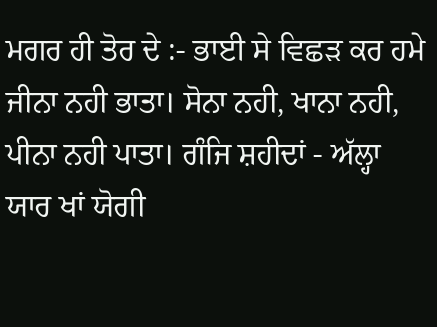ਮਗਰ ਹੀ ਤੋਰ ਦੇ :- ਭਾਈ ਸੇ ਵਿਛੜ ਕਰ ਹਮੇ ਜੀਨਾ ਨਹੀ ਭਾਤਾ। ਸੋਨਾ ਨਹੀ, ਖਾਨਾ ਨਹੀ, ਪੀਨਾ ਨਹੀ ਪਾਤਾ। ਗੰਜਿ ਸ਼ਹੀਦਾਂ - ਅੱਲ੍ਹਾ ਯਾਰ ਖਾਂ ਯੋਗੀ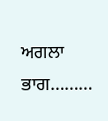ਅਗਲਾ ਭਾਗ………